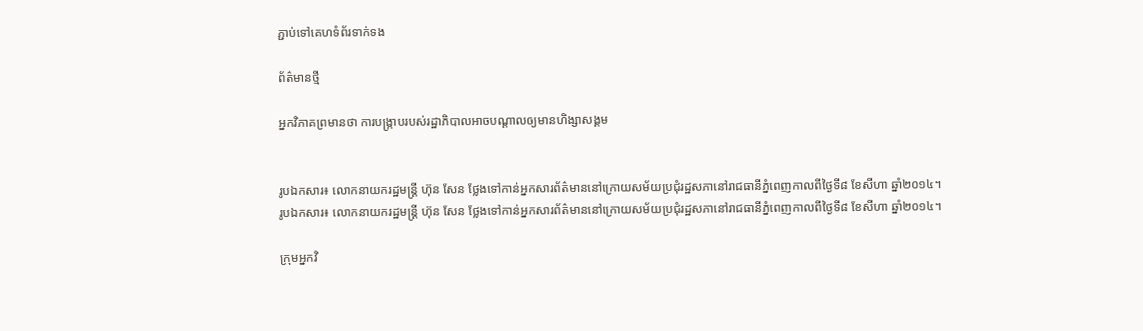ភ្ជាប់ទៅគេហទំព័រទាក់ទង

ព័ត៌មានថ្មី

អ្នកវិភាគព្រមានថា ការបង្ក្រាបរបស់រដ្ឋាភិបាលអាចបណ្តាលឲ្យមានហិង្សាសង្គម


រូបឯកសារ៖ លោកនាយករដ្ឋមន្ត្រី ហ៊ុន សែន ថ្លែងទៅកាន់អ្នកសារព័ត៌មាននៅក្រោយសម័យប្រជុំរដ្ឋសភានៅរាជធានីភ្នំពេញកាលពីថ្ងៃទី៨ ខែសីហា ឆ្នាំ២០១៤។
រូបឯកសារ៖ លោកនាយករដ្ឋមន្ត្រី ហ៊ុន សែន ថ្លែងទៅកាន់អ្នកសារព័ត៌មាននៅក្រោយសម័យប្រជុំរដ្ឋសភានៅរាជធានីភ្នំពេញកាលពីថ្ងៃទី៨ ខែសីហា ឆ្នាំ២០១៤។

ក្រុមអ្នកវិ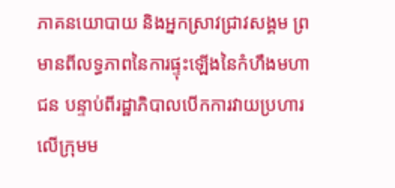ភាគនយោបាយ និងអ្នកស្រាវជ្រាវសង្គម ព្រមានពីលទ្ធភាពនៃការផ្ទុះឡើងនៃកំហឹងមហាជន បន្ទាប់ពីរដ្ឋាភិបាលបើកការវាយប្រហារលើក្រុមម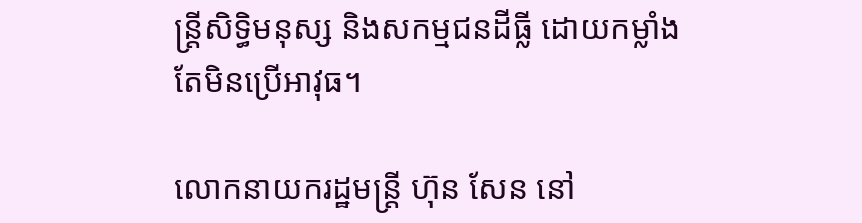ន្ត្រីសិទ្ធិមនុស្ស និងសកម្មជនដីធ្លី ដោយកម្លាំងតែមិនប្រើអាវុធ។

លោកនាយករដ្ឋមន្ត្រី ហ៊ុន សែន នៅ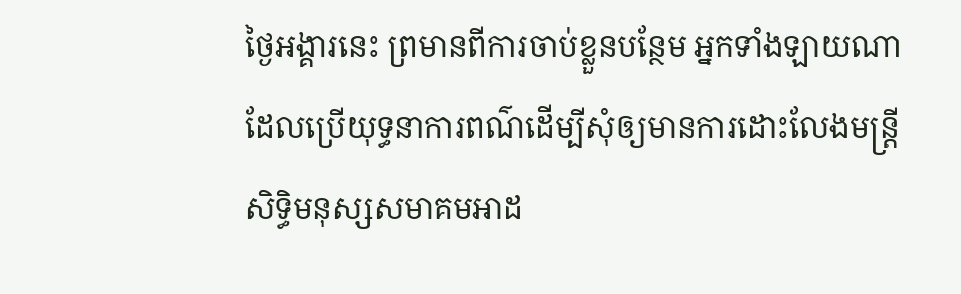ថ្ងៃអង្គារនេះ ព្រមានពីការចាប់ខ្លួនបន្ថែម អ្នកទាំងឡាយណាដែលប្រើយុទ្ធនាការពណ៌ដើម្បីសុំឲ្យមានការដោះលែងមន្ត្រីសិទ្ធិមនុស្សសមាគមអាដ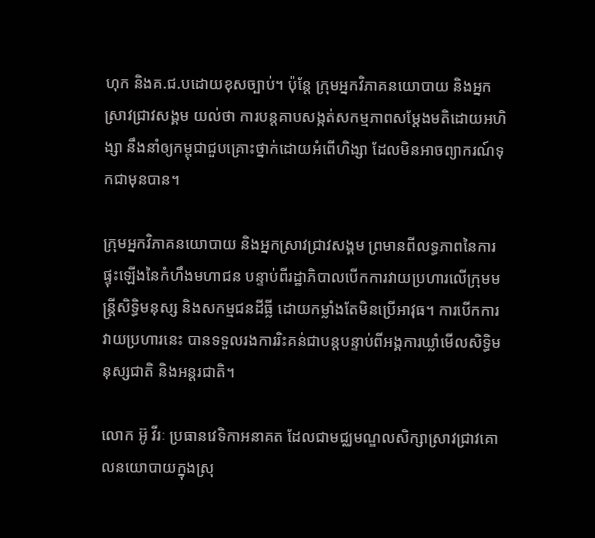ហុក និងគ.ជ.បដោយខុសច្បាប់។ ប៉ុន្តែ ក្រុមអ្នកវិភាគនយោបាយ និងអ្នកស្រាវជ្រាវសង្គម យល់ថា ការបន្តគាបសង្កត់សកម្មភាពសម្តែងមតិដោយអហិង្សា នឹងនាំឲ្យកម្ពុជាជួបគ្រោះថ្នាក់ដោយអំពើហិង្សា ដែលមិនអាចព្យាករណ៍ទុកជាមុនបាន។

ក្រុមអ្នកវិភាគនយោបាយ និងអ្នកស្រាវជ្រាវសង្គម ព្រមានពីលទ្ធភាពនៃការផ្ទុះឡើងនៃកំហឹងមហាជន បន្ទាប់ពីរដ្ឋាភិបាលបើកការវាយប្រហារលើក្រុមមន្ត្រីសិទ្ធិមនុស្ស និងសកម្មជនដីធ្លី ដោយកម្លាំងតែមិនប្រើអាវុធ។ ការបើកការវាយប្រហារនេះ បានទទួលរងការរិះគន់ជាបន្តបន្ទាប់ពីអង្គការឃ្លាំមើលសិទ្ធិមនុស្សជាតិ និងអន្តរជាតិ។

លោក អ៊ូ វីរៈ ប្រធានវេទិកាអនាគត ដែលជាមជ្ឈមណ្ឌលសិក្សាស្រាវជ្រាវគោលនយោបាយក្នុងស្រុ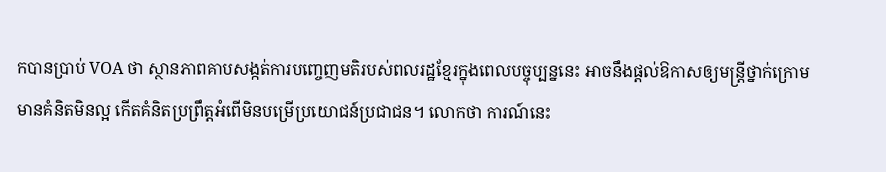កបានប្រាប់ VOA ថា ស្ថានភាពគាបសង្កត់ការបញ្ចេញមតិរបស់ពលរដ្ឋខ្មែរក្នុងពេលបច្ចុប្បន្ននេះ អាចនឹងផ្តល់ឱកាសឲ្យមន្ត្រីថ្នាក់ក្រោមមានគំនិតមិនល្អ កើតគំនិតប្រព្រឹត្តអំពើមិនបម្រើប្រយោជន៍ប្រជាជន។ លោកថា ការណ៍នេះ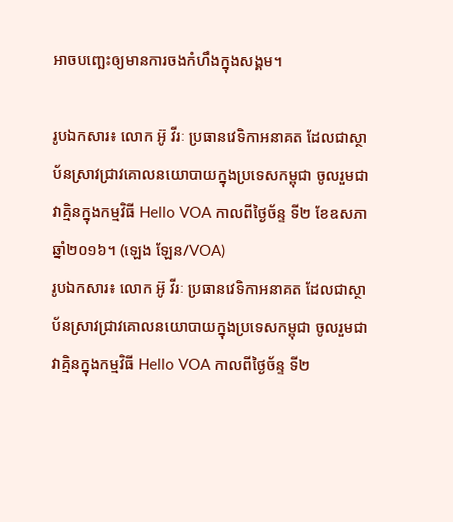អាចបញ្ឆេះឲ្យមានការចងកំហឹងក្នុងសង្គម។

រូបឯកសារ៖ លោក អ៊ូ វីរៈ ប្រធានវេទិកាអនាគត ដែលជាស្ថាប័នស្រាវជ្រាវគោលនយោបាយក្នុងប្រទេសកម្ពុជា ចូលរួមជាវាគ្មិនក្នុងកម្មវិធី Hello VOA កាលពីថ្ងៃច័ន្ទ ទី២ ខែឧសភា ឆ្នាំ២០១៦។ (ឡេង ឡែន/VOA)
រូបឯកសារ៖ លោក អ៊ូ វីរៈ ប្រធានវេទិកាអនាគត ដែលជាស្ថាប័នស្រាវជ្រាវគោលនយោបាយក្នុងប្រទេសកម្ពុជា ចូលរួមជាវាគ្មិនក្នុងកម្មវិធី Hello VOA កាលពីថ្ងៃច័ន្ទ ទី២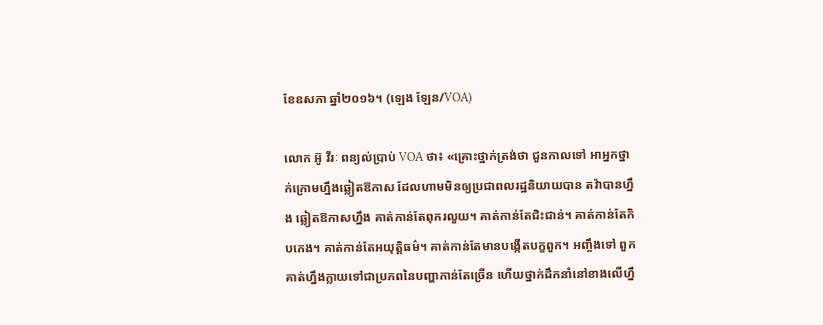ខែឧសភា ឆ្នាំ២០១៦។ (ឡេង ឡែន/VOA)

លោក អ៊ូ វីរៈ ពន្យល់ប្រាប់ VOA ថា៖ «គ្រោះថ្នាក់ត្រង់ថា ជួនកាលទៅ អាអ្នកថ្នាក់ក្រោមហ្នឹងឆ្លៀតឱកាស ដែលហាមមិនឲ្យប្រជាពលរដ្ឋនិយាយបាន តវ៉ាបានហ្នឹង ឆ្លៀតឱកាសហ្នឹង គាត់កាន់តែពុករលួយ។ គាត់កាន់តែជិះជាន់។ គាត់កាន់តែកិបកេង។ គាត់កាន់តែអយុត្តិធម៌។ គាត់កាន់តែមានបង្កើតបក្ខពួក។ អញ្ចឹងទៅ ពួកគាត់ហ្នឹងក្លាយទៅជាប្រភពនៃបញ្ហាកាន់តែច្រើន ហើយថ្នាក់ដឹកនាំនៅខាងលើហ្នឹ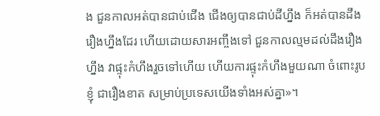ង ជួនកាលអត់បានជាប់ជើង ជើងឲ្យបានជាប់ដីហ្នឹង ក៏អត់បានដឹងរឿងហ្នឹងដែរ ហើយដោយសារអញ្ចឹងទៅ ជួនកាលល្មមដល់ដឹងរឿងហ្នឹង វាផ្ទុះកំហឹងរួចទៅហើយ ហើយការផ្ទុះកំហឹងមួយណា ចំពោះរូបខ្ញុំ ជារឿងខាត សម្រាប់ប្រទេសយើងទាំងអស់គ្នា»។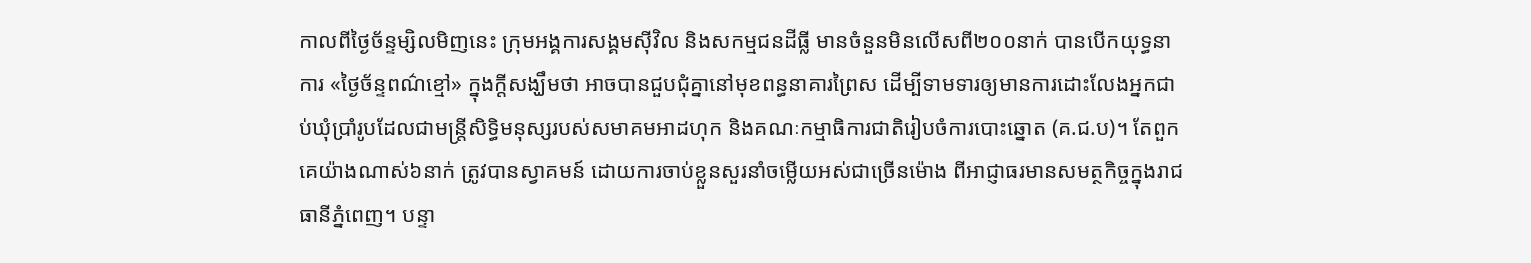កាលពីថ្ងៃច័ន្ទម្សិលមិញនេះ ក្រុមអង្គការសង្គមស៊ីវិល និងសកម្មជនដីធ្លី មានចំនួនមិនលើសពី២០០នាក់ បានបើកយុទ្ធនាការ «ថ្ងៃច័ន្ទពណ៌ខ្មៅ» ក្នុងក្តីសង្ឃឹមថា អាចបានជួបជុំគ្នានៅមុខពន្ធនាគារព្រៃស ដើម្បីទាមទារឲ្យមានការដោះលែងអ្នកជាប់ឃុំប្រាំរូបដែលជាមន្ត្រីសិទ្ធិមនុស្សរបស់សមាគមអាដហុក និងគណៈកម្មាធិការជាតិរៀបចំការបោះឆ្នោត (គ.ជ.ប)។ តែពួកគេយ៉ាងណាស់៦នាក់ ត្រូវបានស្វាគមន៍ ដោយការចាប់ខ្លួនសួរនាំចម្លើយអស់ជាច្រើនម៉ោង ពីអាជ្ញាធរមានសមត្ថកិច្ចក្នុងរាជធានីភ្នំពេញ។ បន្ទា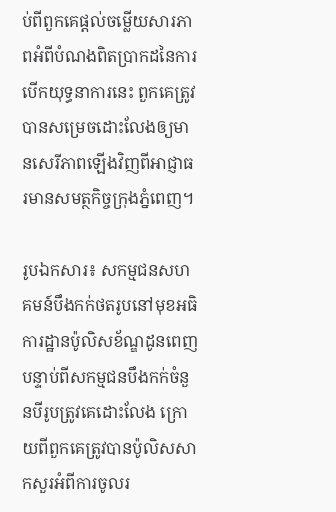ប់ពីពួកគេផ្តល់ចម្លើយសារភាពអំពីបំណងពិតប្រាកដនៃការបើកយុទ្ធនាការនេះ ពួកគេត្រូវបានសម្រេចដោះលែងឲ្យមានសេរីភាពឡើងវិញពីអាជ្ញាធរមានសមត្ថកិច្ចក្រុងភ្នំពេញ។

រូបឯកសារ៖ សកម្មជនសហគមន៍បឹងកក់ថតរូបនៅមុខអធិការដ្ឋានប៉ូលិសខ័ណ្ឌដូនពេញ បន្ទាប់ពីសកម្មជនបឹងកក់ចំនួនបីរូបត្រូវគេដោះលែង ក្រោយពីពួកគេត្រូវបានប៉ូលិសសាកសួរអំពីការចូលរ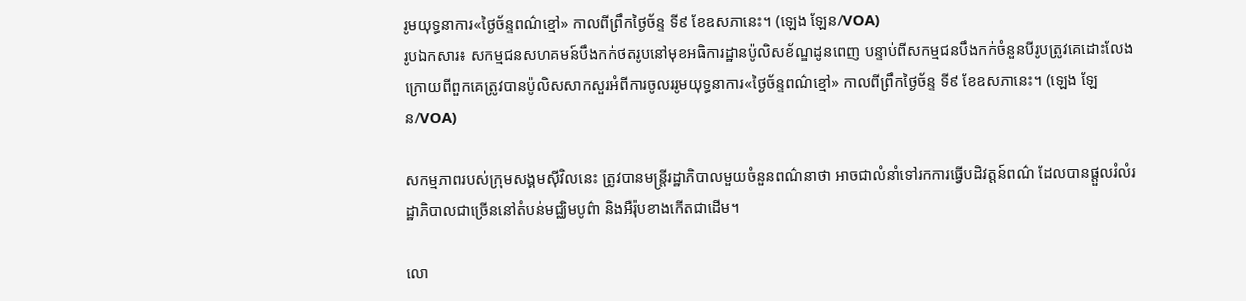រូមយុទ្ធនាការ«ថ្ងៃច័ន្ទពណ៌ខ្មៅ» កាលពីព្រឹកថ្ងៃច័ន្ទ ទី៩ ខែឧសភានេះ។ (ឡេង ឡែន/VOA)
រូបឯកសារ៖ សកម្មជនសហគមន៍បឹងកក់ថតរូបនៅមុខអធិការដ្ឋានប៉ូលិសខ័ណ្ឌដូនពេញ បន្ទាប់ពីសកម្មជនបឹងកក់ចំនួនបីរូបត្រូវគេដោះលែង ក្រោយពីពួកគេត្រូវបានប៉ូលិសសាកសួរអំពីការចូលររូមយុទ្ធនាការ«ថ្ងៃច័ន្ទពណ៌ខ្មៅ» កាលពីព្រឹកថ្ងៃច័ន្ទ ទី៩ ខែឧសភានេះ។ (ឡេង ឡែន/VOA)

សកម្មភាពរបស់ក្រុមសង្គមស៊ីវិលនេះ ត្រូវបានមន្ត្រីរដ្ឋាភិបាលមួយចំនួនពណ៌នាថា អាចជាលំនាំទៅរកការធ្វើបដិវត្តន៍ពណ៌ ដែលបានផ្តួលរំលំរដ្ឋាភិបាលជាច្រើននៅតំបន់មជ្ឈិមបូព៌ា និងអឺរ៉ុបខាងកើតជាដើម។

លោ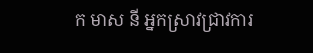ក មាស នី អ្នកស្រាវជ្រាវការ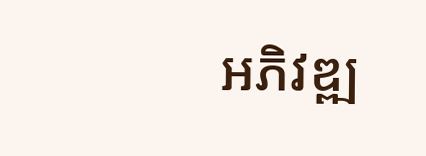អភិវឌ្ឍ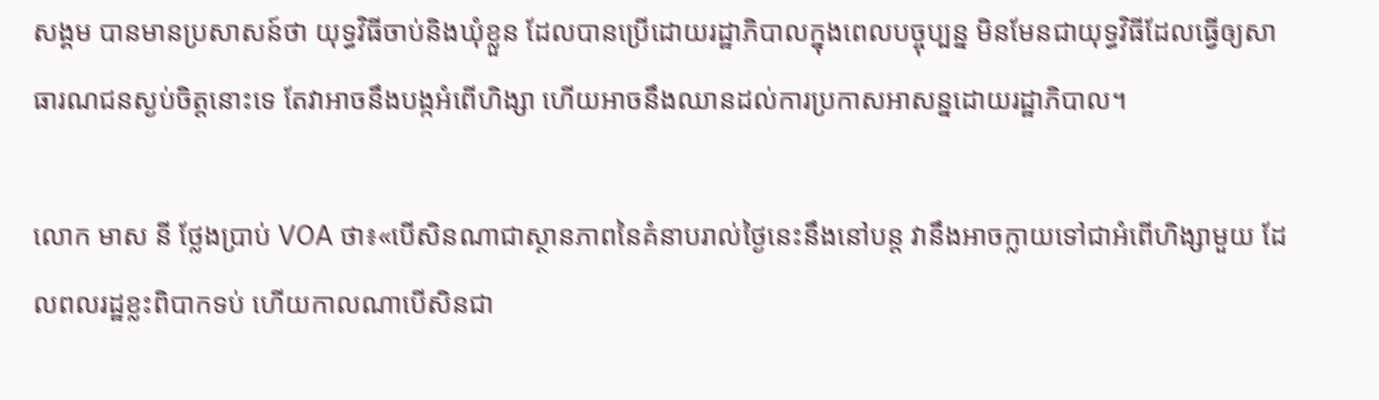សង្គម បានមានប្រសាសន៍ថា យុទ្ធវិធីចាប់និងឃុំខ្លួន ដែលបានប្រើដោយរដ្ឋាភិបាលក្នុងពេលបច្ចុប្បន្ន មិនមែនជាយុទ្ធវិធីដែលធ្វើឲ្យសាធារណជនស្ងប់ចិត្តនោះទេ តែវាអាចនឹងបង្កអំពើហិង្សា ហើយអាចនឹងឈានដល់ការប្រកាសអាសន្នដោយរដ្ឋាភិបាល។

លោក មាស នី ថ្លែងប្រាប់ VOA ថា៖«បើសិនណាជាស្ថានភាពនៃគំនាបរាល់ថ្ងៃនេះនឹងនៅបន្ត វានឹងអាចក្លាយទៅជាអំពើហិង្សាមួយ ដែលពលរដ្ឋខ្លះពិបាកទប់ ហើយកាលណាបើសិនជា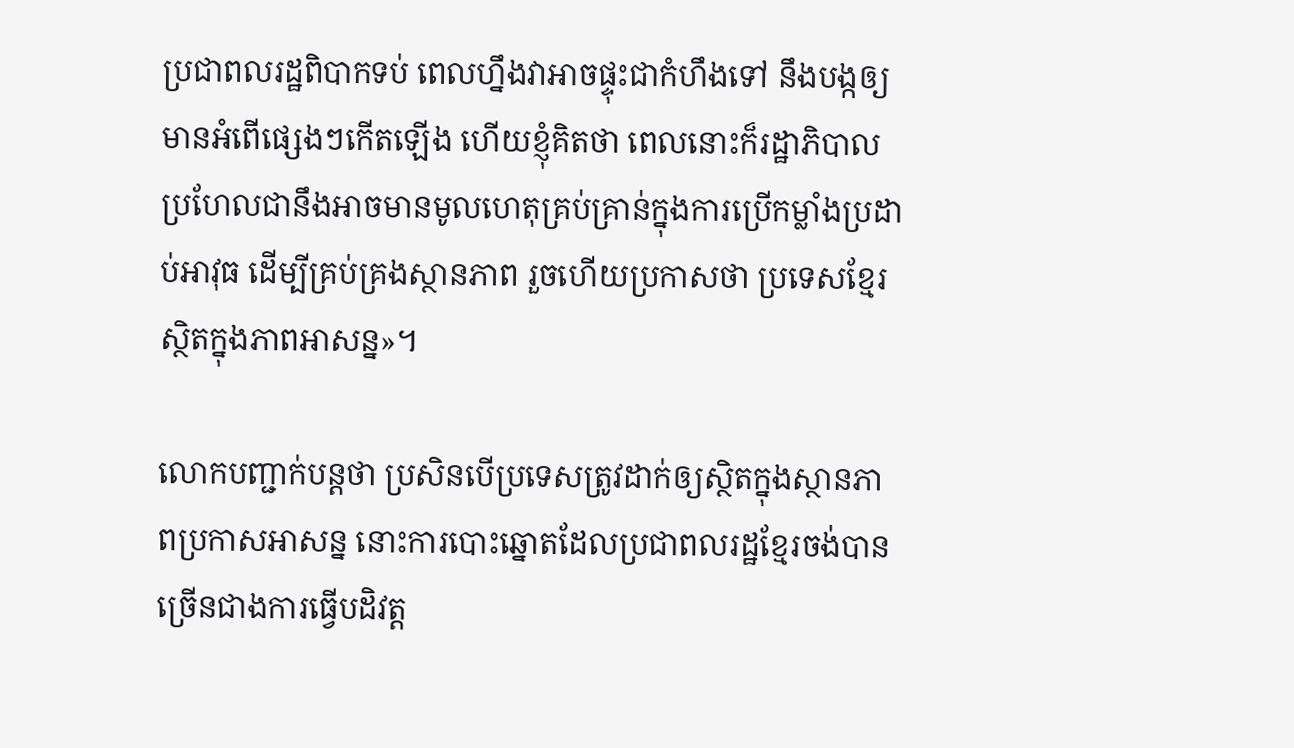ប្រជាពលរដ្ឋពិបាកទប់ ពេលហ្នឹងវាអាចផ្ទុះជាកំហឹងទៅ នឹងបង្កឲ្យមានអំពើផ្សេងៗកើតឡើង ហើយខ្ញុំគិតថា ពេលនោះក៏រដ្ឋាភិបាលប្រហែលជានឹងអាចមានមូលហេតុគ្រប់គ្រាន់ក្នុងការប្រើកម្លាំងប្រដាប់អាវុធ ដើម្បីគ្រប់គ្រងស្ថានភាព រួចហើយប្រកាសថា ប្រទេសខ្មែរស្ថិតក្នុងភាពអាសន្ន»។

លោកបញ្ជាក់បន្តថា ប្រសិនបើប្រទេសត្រូវដាក់ឲ្យស្ថិតក្នុងស្ថានភាពប្រកាសអាសន្ន នោះការបោះឆ្នោតដែលប្រជាពលរដ្ឋខ្មែរចង់បាន ច្រើនជាងការធ្វើបដិវត្ត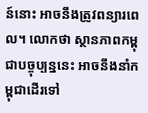ន៍នោះ អាចនឹងត្រូវពន្យារពេល។ លោកថា ស្ថានភាពកម្ពុជាបច្ចុប្បន្ននេះ អាចនឹងនាំកម្ពុជាដើរទៅ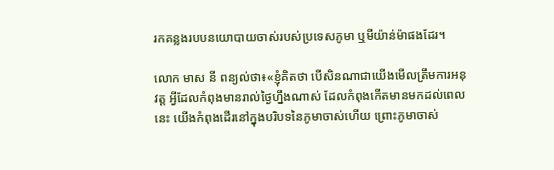រកគន្លងរបបនយោបាយចាស់របស់ប្រទេសភូមា ឬមីយ៉ាន់ម៉ាផងដែរ។

លោក មាស នី ពន្យល់ថា៖«ខ្ញុំគិតថា បើសិនណាជាយើងមើលត្រឹមការអនុវត្ត អ្វីដែលកំពុងមានរាល់ថ្ងៃហ្នឹងណាស់ ដែលកំពុងកើតមានមកដល់ពេលនេះ យើងកំពុងដើរនៅក្នុងបរិបទនៃភូមាចាស់ហើយ ព្រោះភូមាចាស់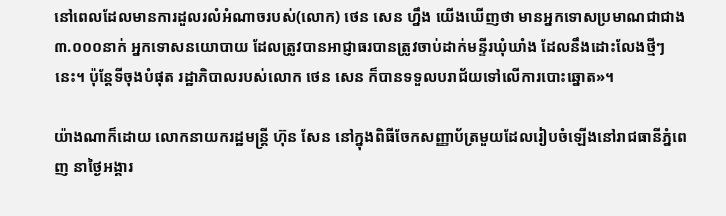នៅពេលដែលមានការដួលរលំអំណាចរបស់(លោក) ថេន សេន ហ្នឹង យើងឃើញថា មានអ្នកទោសប្រមាណជាជាង៣.០០០នាក់ អ្នកទោសនយោបាយ ដែលត្រូវបានអាជ្ញាធរបានត្រូវចាប់ដាក់មន្ទីរឃុំឃាំង ដែលនឹងដោះលែងថ្មីៗនេះ។ ប៉ុន្តែទីចុងបំផុត រដ្ឋាភិបាលរបស់លោក ថេន សេន ក៏បានទទួលបរាជ័យទៅលើការបោះឆ្នោត»។

យ៉ាងណាក៏ដោយ លោកនាយករដ្ឋមន្ត្រី ហ៊ុន សែន នៅក្នុងពិធីចែកសញ្ញាប័ត្រមួយដែលរៀបចំឡើងនៅរាជធានីភ្នំពេញ នាថ្ងៃអង្គារ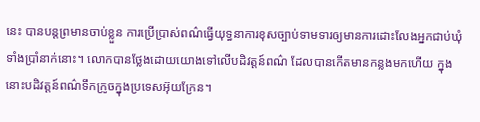នេះ បានបន្តព្រមានចាប់ខ្លួន ការប្រើប្រាស់ពណ៌ធ្វើយុទ្ធនាការខុសច្បាប់ទាមទារឲ្យមានការដោះលែងអ្នកជាប់ឃុំទាំងប្រាំនាក់នោះ។ លោកបានថ្លែងដោយយោងទៅលើបដិវត្តន៍ពណ៌ ដែលបានកើតមានកន្លងមកហើយ ក្នុងនោះបដិវត្តន៍ពណ៌ទឹកក្រូចក្នុងប្រទេសអ៊ុយក្រែន។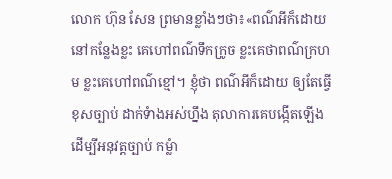លោក ហ៊ុន សែន ព្រមានខ្លាំងៗថា៖«ពណ៌អីក៏ដោយ នៅកន្លែងខ្លះ គេហៅពណ៌ទឹកក្រូច ខ្លះគេថាពណ៌ក្រហម ខ្លះគេហៅពណ៌ខ្មៅ។ ខ្ញុំថា ពណ៌អីក៏ដោយ ឲ្យតែធ្វើខុសច្បាប់ ដាក់ទំាងអស់ហ្នឹង តុលាការគេបង្កើតឡើង ដើម្បីអនុវត្តច្បាប់ កម្លំា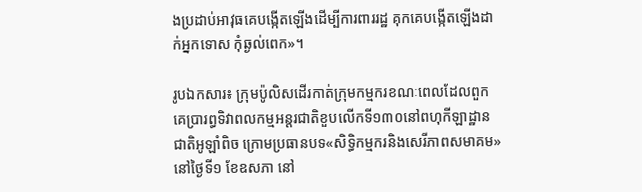ងប្រដាប់អាវុធគេបង្កើតឡើងដើម្បីការពាររដ្ឋ គុកគេបង្កើតឡើងដាក់អ្នកទោស កុំឆ្ងល់ពេក»។

រូបឯកសារ៖ ក្រុមប៉ូលិសដើរកាត់ក្រុមកម្មករខណៈពេលដែលពួកគេប្រារព្ធទិវាពលកម្មអន្តរជាតិខួបលើកទី១៣០នៅពហុកីឡាដ្ឋានជាតិអូឡាំពិច ក្រោមប្រធានបទ«សិទ្ធិកម្មករនិងសេរីភាពសមាគម»នៅថ្ងៃទី១ ខែឧសភា នៅ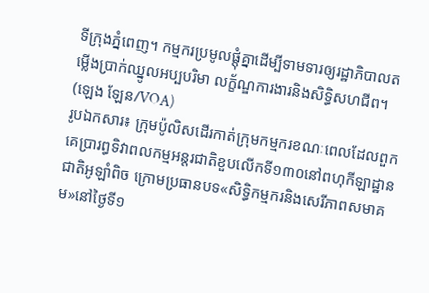ទីក្រុងភ្នំពេញ។ កម្មករប្រមូលផ្ដុំគ្នាដើម្បីទាមទារឲ្យរដ្ឋាភិបាលតម្លើងប្រាក់ឈ្នូលអប្បបរិមា លក្ខ័ណ្ឌការងារនិងសិទ្ធិសហជីព។ (ឡេង ឡែន/VOA)
រូបឯកសារ៖ ក្រុមប៉ូលិសដើរកាត់ក្រុមកម្មករខណៈពេលដែលពួកគេប្រារព្ធទិវាពលកម្មអន្តរជាតិខួបលើកទី១៣០នៅពហុកីឡាដ្ឋានជាតិអូឡាំពិច ក្រោមប្រធានបទ«សិទ្ធិកម្មករនិងសេរីភាពសមាគម»នៅថ្ងៃទី១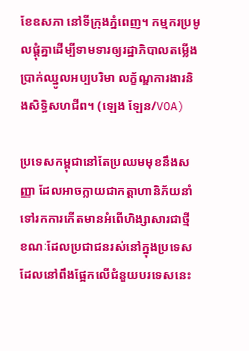ខែឧសភា នៅទីក្រុងភ្នំពេញ។ កម្មករប្រមូលផ្ដុំគ្នាដើម្បីទាមទារឲ្យរដ្ឋាភិបាលតម្លើងប្រាក់ឈ្នូលអប្បបរិមា លក្ខ័ណ្ឌការងារនិងសិទ្ធិសហជីព។ (ឡេង ឡែន/VOA)

ប្រទេសកម្ពុជានៅតែប្រឈមមុខនឹងសញ្ញា ដែលអាចក្លាយជាកត្តាហានិភ័យនាំទៅរកការកើតមានអំពើហិង្សាសារជាថ្មី ខណៈដែលប្រជាជនរស់នៅក្នុងប្រទេស ដែលនៅពឹងផ្អែកលើជំនួយបរទេសនេះ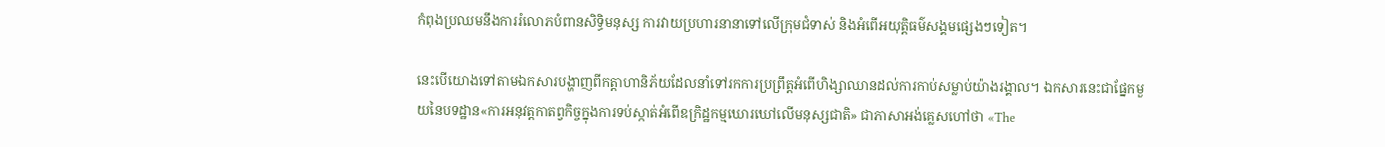កំពុងប្រឈមនឹងការរំលោភបំពានសិទ្ធិមនុស្ស ការវាយប្រហារនានាទៅលើក្រុមជំទាស់ និងអំពើអយុត្តិធម៌សង្គមផ្សេងៗទៀត។

នេះបើយោងទៅតាមឯកសារបង្ហាញពីកត្តាហានិភ័យដែលនាំទៅរកការប្រព្រឹត្តអំពើហិង្សាឈានដល់ការកាប់សម្លាប់យ៉ាងរង្គាល។ ឯកសារនេះជាផ្នែកមួយនៃបទដ្ឋាន«ការអនុវត្តកាតព្វកិច្ចក្នុងការទប់ស្កាត់អំពើឧក្រិដ្ឋកម្មឃោរឃៅលើមនុស្សជាតិ» ជាភាសាអង់គ្លេសហៅថា ‍«The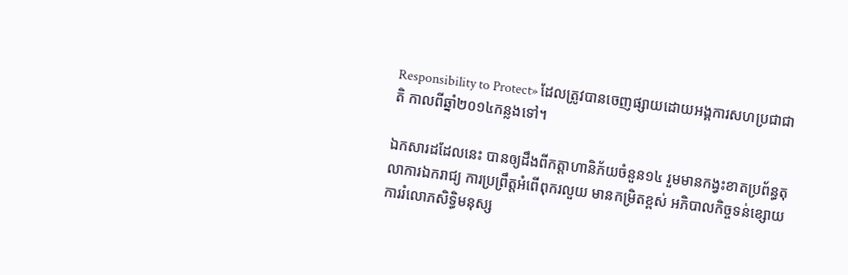Responsibility to Protect» ដែលត្រូវបានចេញផ្សាយដោយអង្គការសហប្រជាជាតិ កាលពីឆ្នាំ២០១៤កន្លងទៅ។

ឯកសារដដែលនេះ បានឲ្យដឹងពីកត្តាហានិភ័យចំនួន១៤ រួមមានកង្វះខាតប្រព័ន្ធតុលាការឯករាជ្យ ការប្រព្រឹត្តអំពើពុករលួយ មានកម្រិតខ្ពស់ អភិបាលកិច្ចទន់ខ្សោយ ការរំលោភសិទ្ធិមនុស្ស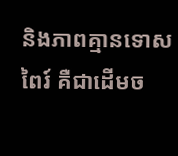និងភាពគ្មានទោសពៃរ៍ គឺជាដើមច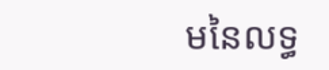មនៃលទ្ធ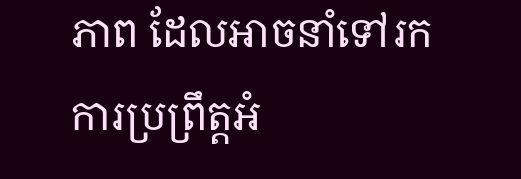ភាព ដែលអាចនាំទៅរកការប្រព្រឹត្តអំ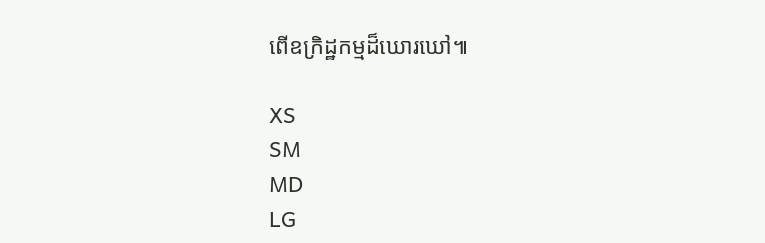ពើឧក្រិដ្ឋកម្មដ៏ឃោរឃៅ៕

XS
SM
MD
LG